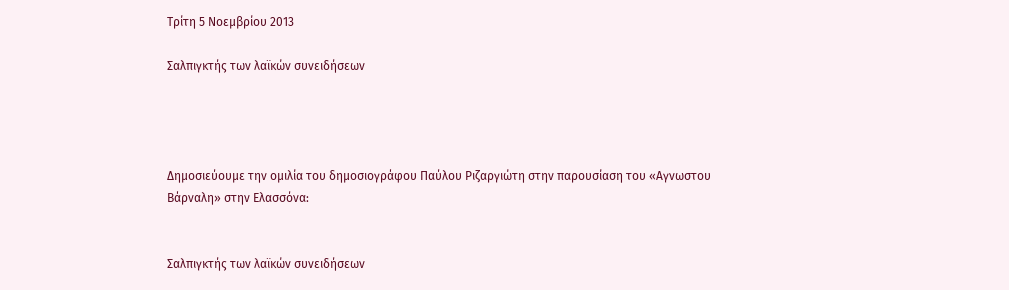Τρίτη 5 Νοεμβρίου 2013

Σαλπιγκτής των λαϊκών συνειδήσεων




Δημοσιεύουμε την ομιλία του δημοσιογράφου Παύλου Ριζαργιώτη στην παρουσίαση του «Αγνωστου Βάρναλη» στην Ελασσόνα:


Σαλπιγκτής των λαϊκών συνειδήσεων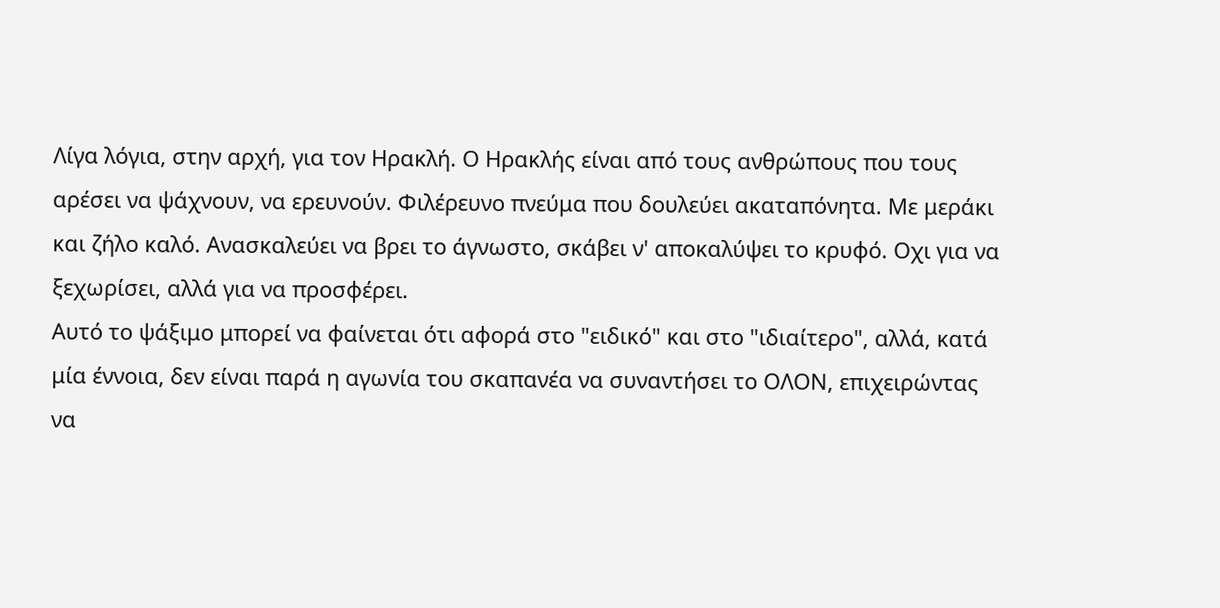Λίγα λόγια, στην αρχή, για τον Ηρακλή. Ο Ηρακλής είναι από τους ανθρώπους που τους αρέσει να ψάχνουν, να ερευνούν. Φιλέρευνο πνεύμα που δουλεύει ακαταπόνητα. Με μεράκι και ζήλο καλό. Ανασκαλεύει να βρει το άγνωστο, σκάβει ν' αποκαλύψει το κρυφό. Οχι για να ξεχωρίσει, αλλά για να προσφέρει.
Αυτό το ψάξιμο μπορεί να φαίνεται ότι αφορά στο "ειδικό" και στο "ιδιαίτερο", αλλά, κατά μία έννοια, δεν είναι παρά η αγωνία του σκαπανέα να συναντήσει το ΟΛΟΝ, επιχειρώντας να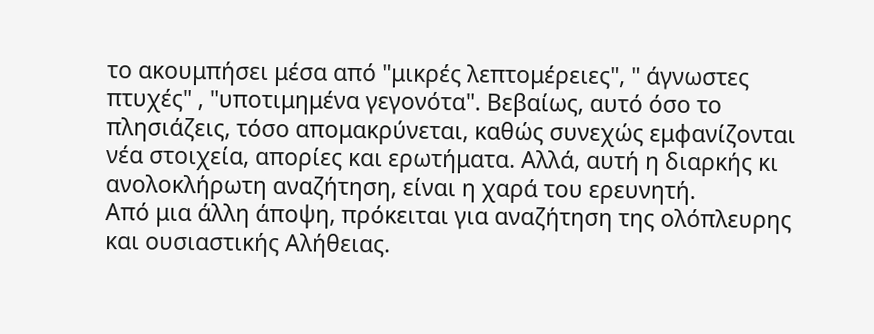το ακουμπήσει μέσα από "μικρές λεπτομέρειες", " άγνωστες πτυχές" , "υποτιμημένα γεγονότα". Βεβαίως, αυτό όσο το πλησιάζεις, τόσο απομακρύνεται, καθώς συνεχώς εμφανίζονται νέα στοιχεία, απορίες και ερωτήματα. Αλλά, αυτή η διαρκής κι ανολοκλήρωτη αναζήτηση, είναι η χαρά του ερευνητή.
Από μια άλλη άποψη, πρόκειται για αναζήτηση της ολόπλευρης και ουσιαστικής Αλήθειας.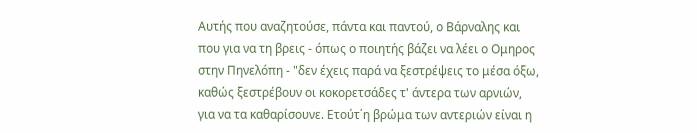Αυτής που αναζητούσε, πάντα και παντού, ο Βάρναλης και που για να τη βρεις - όπως ο ποιητής βάζει να λέει ο Ομηρος στην Πηνελόπη - "δεν έχεις παρά να ξεστρέψεις το μέσα όξω, καθώς ξεστρέβουν οι κοκορετσάδες τ' άντερα των αρνιών, για να τα καθαρίσουνε. Ετούτ΄η βρώμα των αντεριών είναι η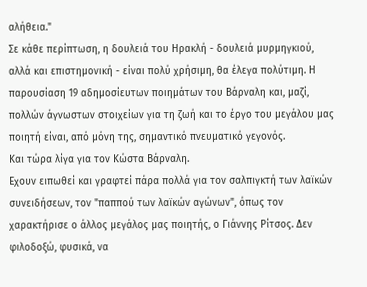αλήθεια."
Σε κάθε περίπτωση, η δουλειά του Ηρακλή - δουλειά μυρμηγκιού, αλλά και επιστημονική - είναι πολύ χρήσιμη, θα έλεγα πολύτιμη. Η παρουσίαση 19 αδημοσίευτων ποιημάτων του Βάρναλη και, μαζί, πολλών άγνωστων στοιχείων για τη ζωή και το έργο του μεγάλου μας ποιητή είναι, από μόνη της, σημαντικό πνευματικό γεγονός.
Και τώρα λίγα για τον Κώστα Βάρναλη.
Εχουν ειπωθεί και γραφτεί πάρα πολλά για τον σαλπιγκτή των λαϊκών συνειδήσεων, τον "παππού των λαϊκών αγώνων", όπως τον χαρακτήρισε ο άλλος μεγάλος μας ποιητής, ο Γιάννης Ρίτσος. Δεν φιλοδοξώ, φυσικά, να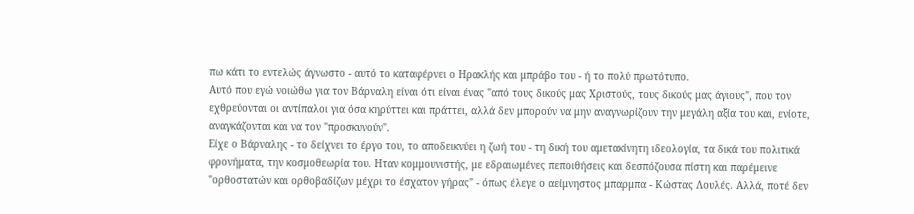πω κάτι το εντελώς άγνωστο - αυτό το καταφέρνει ο Ηρακλής και μπράβο του - ή το πολύ πρωτότυπο.
Αυτό που εγώ νοιώθω για τον Βάρναλη είναι ότι είναι ένας "από τους δικούς μας Χριστούς, τους δικούς μας άγιους", που τον εχθρεύονται οι αντίπαλοι για όσα κηρύττει και πράττει, αλλά δεν μπορούν να μην αναγνωρίζουν την μεγάλη αξία του και, ενίοτε, αναγκάζονται και να τον "προσκυνούν".
Είχε ο Βάρναλης - το δείχνει το έργο του, το αποδεικνύει η ζωή του - τη δική του αμετακίνητη ιδεολογία, τα δικά του πολιτικά φρονήματα, την κοσμοθεωρία του. Ηταν κομμουνιστής, με εδραιωμένες πεποιθήσεις και δεσπόζουσα πίστη και παρέμεινε "ορθοστατών και ορθοβαδίζων μέχρι το έσχατον γήρας" - όπως έλεγε ο αείμνηστος μπαρμπα - Κώστας Λουλές. Αλλά, ποτέ δεν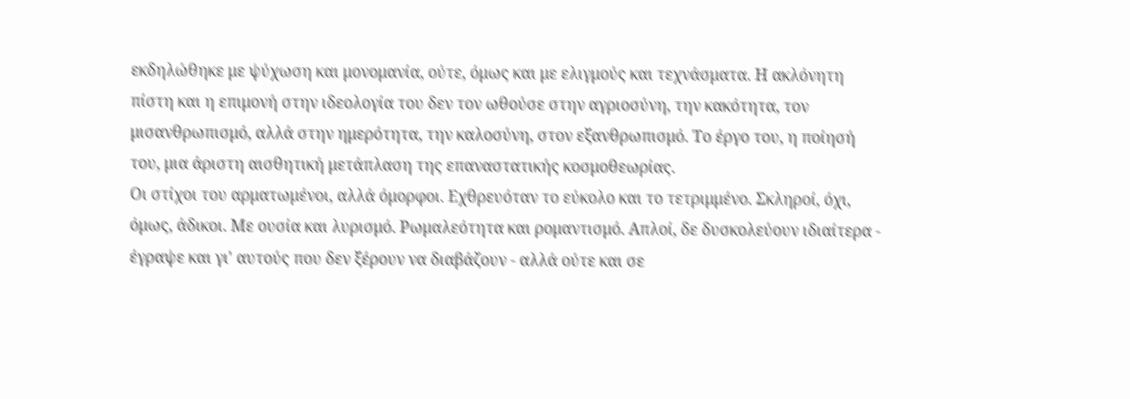εκδηλώθηκε με ψύχωση και μονομανία, ούτε, όμως και με ελιγμούς και τεχνάσματα. Η ακλόνητη πίστη και η επιμονή στην ιδεολογία του δεν τον ωθούσε στην αγριοσύνη, την κακότητα, τον μισανθρωπισμό, αλλά στην ημερότητα, την καλοσύνη, στον εξανθρωπισμό. Το έργο του, η ποίησή του, μια άριστη αισθητική μετάπλαση της επαναστατικής κοσμοθεωρίας.
Οι στίχοι του αρματωμένοι, αλλά όμορφοι. Εχθρευόταν το εύκολο και το τετριμμένο. Σκληροί, όχι, όμως, άδικοι. Με ουσία και λυρισμό. Ρωμαλεότητα και ρομαντισμό. Απλοί, δε δυσκολεύουν ιδιαίτερα - έγραψε και γι' αυτούς που δεν ξέρουν να διαβάζουν - αλλά ούτε και σε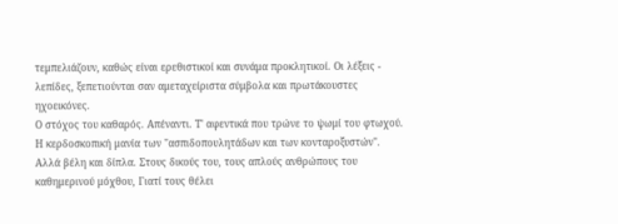τεμπελιάζουν, καθώς είναι ερεθιστικοί και συνάμα προκλητικοί. Οι λέξεις - λεπίδες, ξεπετιούνται σαν αμεταχείριστα σύμβολα και πρωτάκουστες ηχοεικόνες.
Ο στόχος του καθαρός. Απέναντι. Τ' αφεντικά που τρώνε το ψωμί του φτωχού. Η κερδοσκοπική μανία των "ασπιδοπουλητάδων και των κονταροξυστών".
Αλλά βέλη και δίπλα. Στους δικούς του, τους απλούς ανθρώπους του καθημερινού μόχθου, Γιατί τους θέλει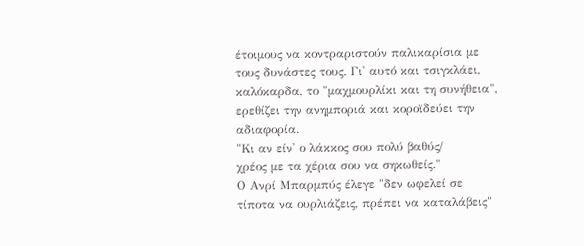έτοιμους να κοντραριστούν παλικαρίσια με τους δυνάστες τους. Γι' αυτό και τσιγκλάει, καλόκαρδα, το "μαχμουρλίκι και τη συνήθεια", ερεθίζει την ανημποριά και κοροϊδεύει την αδιαφορία.
"Κι αν είν' ο λάκκος σου πολύ βαθύς/
χρέος με τα χέρια σου να σηκωθείς."
Ο Ανρί Μπαρμπύς έλεγε "δεν ωφελεί σε τίποτα να ουρλιάζεις, πρέπει να καταλάβεις"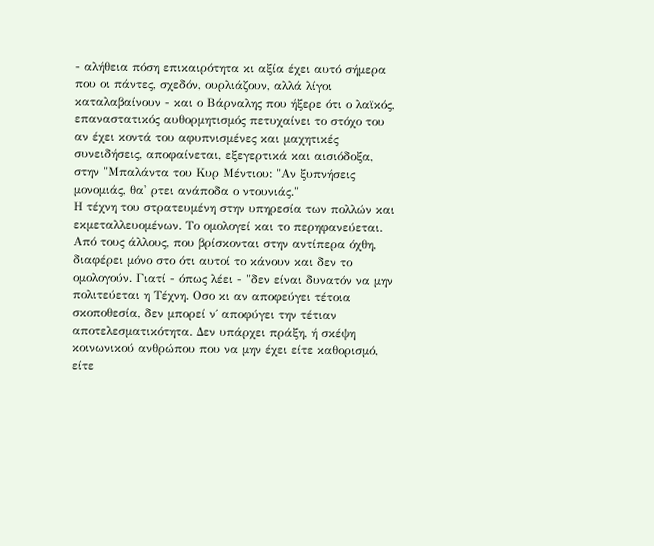- αλήθεια πόση επικαιρότητα κι αξία έχει αυτό σήμερα που οι πάντες, σχεδόν, ουρλιάζουν, αλλά λίγοι καταλαβαίνουν - και ο Βάρναλης που ήξερε ότι ο λαϊκός, επαναστατικός αυθορμητισμός πετυχαίνει το στόχο του αν έχει κοντά του αφυπνισμένες και μαχητικές συνειδήσεις, αποφαίνεται, εξεγερτικά και αισιόδοξα, στην "Μπαλάντα του Κυρ Μέντιου: "Αν ξυπνήσεις μονομιάς, θα' ρτει ανάποδα ο ντουνιάς."
Η τέχνη του στρατευμένη στην υπηρεσία των πολλών και εκμεταλλευομένων. Το ομολογεί και το περηφανεύεται. Από τους άλλους, που βρίσκονται στην αντίπερα όχθη, διαφέρει μόνο στο ότι αυτοί το κάνουν και δεν το ομολογούν. Γιατί - όπως λέει - "δεν είναι δυνατόν να μην πολιτεύεται η Τέχνη. Οσο κι αν αποφεύγει τέτοια σκοποθεσία, δεν μπορεί ν΄ αποφύγει την τέτιαν αποτελεσματικότητα. Δεν υπάρχει πράξη, ή σκέψη κοινωνικού ανθρώπου που να μην έχει είτε καθορισμό, είτε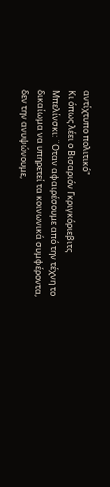αντίχτυπο πολιτικό"
Κι όπως λέει ο Βισαριόν Γκριγκόριεβιτς Μπελίνσκι: ¨Οταν αφαιρέσουμε από την τέχνη το δικαίωμα να υπηρετεί τα κοινωνικά συμφέροντα, δεν την ανυψώνουμε,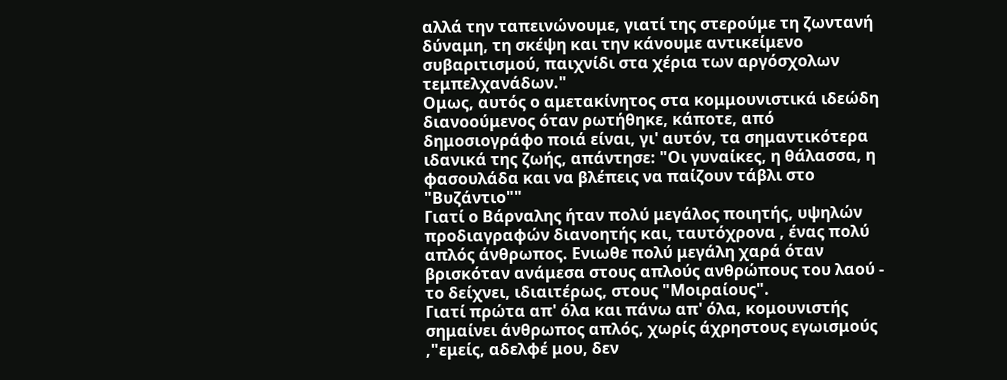αλλά την ταπεινώνουμε, γιατί της στερούμε τη ζωντανή δύναμη, τη σκέψη και την κάνουμε αντικείμενο συβαριτισμού, παιχνίδι στα χέρια των αργόσχολων τεμπελχανάδων."
Ομως, αυτός ο αμετακίνητος στα κομμουνιστικά ιδεώδη διανοούμενος όταν ρωτήθηκε, κάποτε, από δημοσιογράφο ποιά είναι, γι' αυτόν, τα σημαντικότερα ιδανικά της ζωής, απάντησε: "Οι γυναίκες, η θάλασσα, η φασουλάδα και να βλέπεις να παίζουν τάβλι στο "Βυζάντιο""
Γιατί ο Βάρναλης ήταν πολύ μεγάλος ποιητής, υψηλών προδιαγραφών διανοητής και, ταυτόχρονα , ένας πολύ απλός άνθρωπος. Ενιωθε πολύ μεγάλη χαρά όταν βρισκόταν ανάμεσα στους απλούς ανθρώπους του λαού - το δείχνει, ιδιαιτέρως, στους "Μοιραίους".
Γιατί πρώτα απ' όλα και πάνω απ' όλα, κομουνιστής σημαίνει άνθρωπος απλός, χωρίς άχρηστους εγωισμούς ,"εμείς, αδελφέ μου, δεν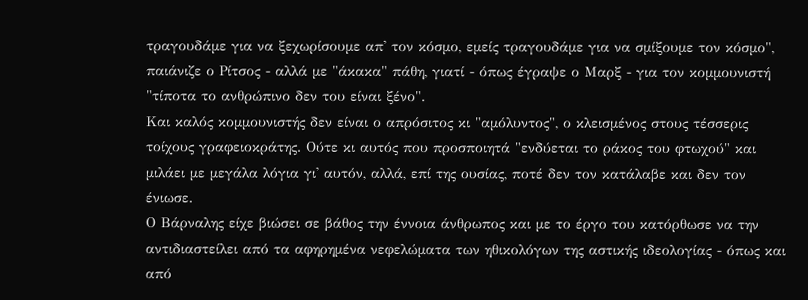τραγουδάμε για να ξεχωρίσουμε απ' τον κόσμο, εμείς τραγουδάμε για να σμίξουμε τον κόσμο", παιάνιζε ο Ρίτσος - αλλά με "άκακα" πάθη, γιατί - όπως έγραψε ο Μαρξ - για τον κομμουνιστή "τίποτα το ανθρώπινο δεν του είναι ξένο".
Και καλός κομμουνιστής δεν είναι ο απρόσιτος κι "αμόλυντος", ο κλεισμένος στους τέσσερις τοίχους γραφειοκράτης. Ούτε κι αυτός που προσποιητά "ενδύεται το ράκος του φτωχού" και μιλάει με μεγάλα λόγια γι' αυτόν, αλλά, επί της ουσίας, ποτέ δεν τον κατάλαβε και δεν τον ένιωσε.
Ο Βάρναλης είχε βιώσει σε βάθος την έννοια άνθρωπος και με το έργο του κατόρθωσε να την αντιδιαστείλει από τα αφηρημένα νεφελώματα των ηθικολόγων της αστικής ιδεολογίας - όπως και από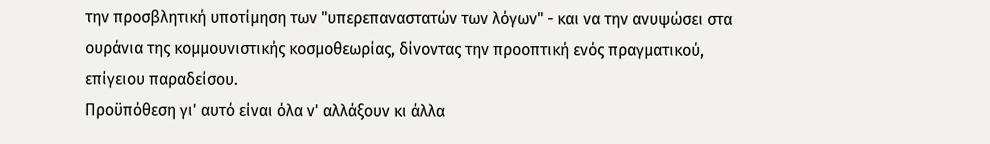την προσβλητική υποτίμηση των "υπερεπαναστατών των λόγων" - και να την ανυψώσει στα ουράνια της κομμουνιστικής κοσμοθεωρίας, δίνοντας την προοπτική ενός πραγματικού, επίγειου παραδείσου.
Προϋπόθεση γι' αυτό είναι όλα ν' αλλάξουν κι άλλα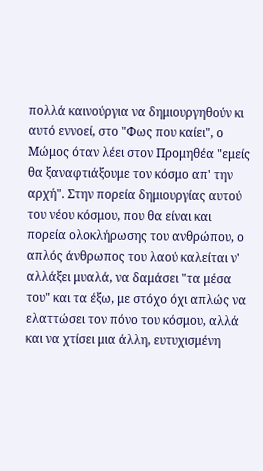πολλά καινούργια να δημιουργηθούν κι αυτό εννοεί, στο "Φως που καίει", ο Μώμος όταν λέει στον Προμηθέα "εμείς θα ξαναφτιάξουμε τον κόσμο απ' την αρχή". Στην πορεία δημιουργίας αυτού του νέου κόσμου, που θα είναι και πορεία ολοκλήρωσης του ανθρώπου, ο απλός άνθρωπος του λαού καλείται ν' αλλάξει μυαλά, να δαμάσει "τα μέσα του" και τα έξω, με στόχο όχι απλώς να ελαττώσει τον πόνο του κόσμου, αλλά και να χτίσει μια άλλη, ευτυχισμένη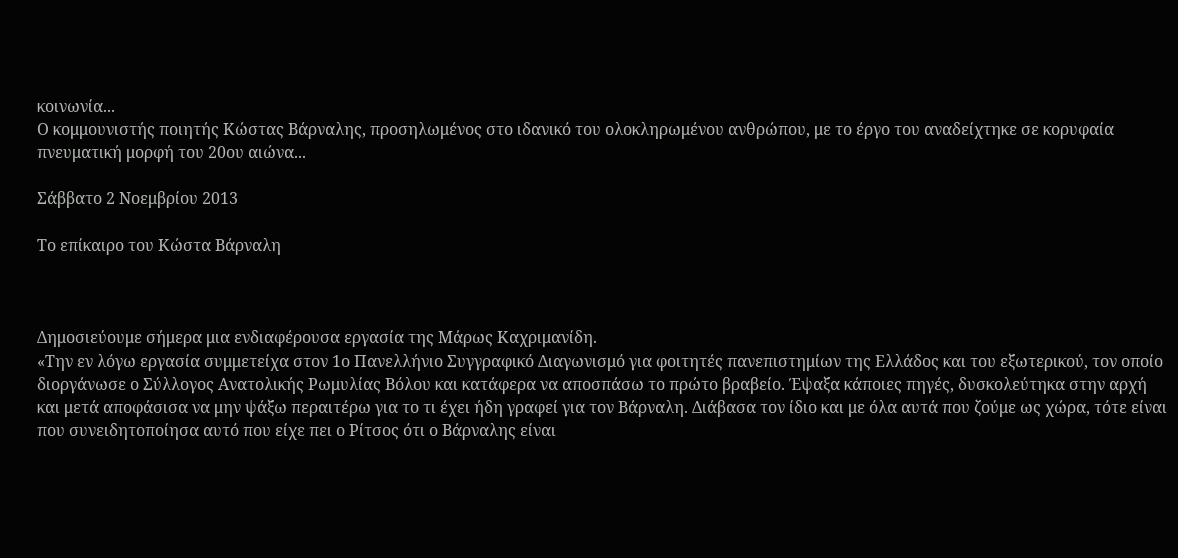κοινωνία...
Ο κομμουνιστής ποιητής Κώστας Βάρναλης, προσηλωμένος στο ιδανικό του ολοκληρωμένου ανθρώπου, με το έργο του αναδείχτηκε σε κορυφαία πνευματική μορφή του 20ου αιώνα...

Σάββατο 2 Νοεμβρίου 2013

Το επίκαιρο του Κώστα Βάρναλη



Δημοσιεύουμε σήμερα μια ενδιαφέρουσα εργασία της Μάρως Καχριμανίδη.
«Την εν λόγω εργασία συμμετείχα στον 1ο Πανελλήνιο Συγγραφικό Διαγωνισμό για φοιτητές πανεπιστημίων της Ελλάδος και του εξωτερικού, τον οποίο διοργάνωσε ο Σύλλογος Ανατολικής Ρωμυλίας Βόλου και κατάφερα να αποσπάσω το πρώτο βραβείο. Έψαξα κάποιες πηγές, δυσκολεύτηκα στην αρχή και μετά αποφάσισα να μην ψάξω περαιτέρω για το τι έχει ήδη γραφεί για τον Βάρναλη. Διάβασα τον ίδιο και με όλα αυτά που ζούμε ως χώρα, τότε είναι που συνειδητοποίησα αυτό που είχε πει ο Ρίτσος ότι ο Βάρναλης είναι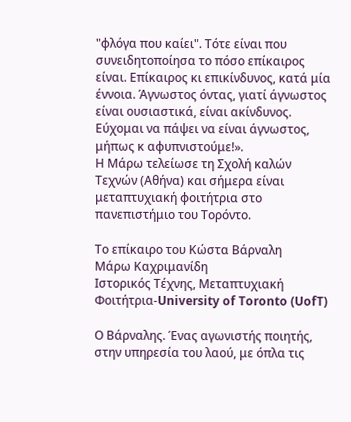"φλόγα που καίει". Τότε είναι που συνειδητοποίησα το πόσο επίκαιρος είναι. Επίκαιρος κι επικίνδυνος, κατά μία έννοια. Άγνωστος όντας, γιατί άγνωστος είναι ουσιαστικά, είναι ακίνδυνος. Εύχομαι να πάψει να είναι άγνωστος, μήπως κ αφυπνιστούμε!».
Η Μάρω τελείωσε τη Σχολή καλών Τεχνών (Αθήνα) και σήμερα είναι μεταπτυχιακή φοιτήτρια στο πανεπιστήμιο του Τορόντο.

Το επίκαιρο του Κώστα Βάρναλη
Μάρω Καχριμανίδη
Ιστορικός Τέχνης, Μεταπτυχιακή Φοιτήτρια-University of Toronto (UofT)

Ο Βάρναλης. Ένας αγωνιστής ποιητής, στην υπηρεσία του λαού, με όπλα τις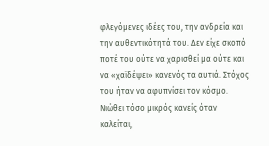φλεγόμενες ιδέες του, την ανδρεία και την αυθεντικότητά του. Δεν είχε σκοπό ποτέ του ούτε να χαρισθεί μα ούτε και να «χαϊδέψει» κανενός τα αυτιά. Στόχος του ήταν να αφυπνίσει τον κόσμο. Νιώθει τόσο μικρός κανείς όταν καλείται,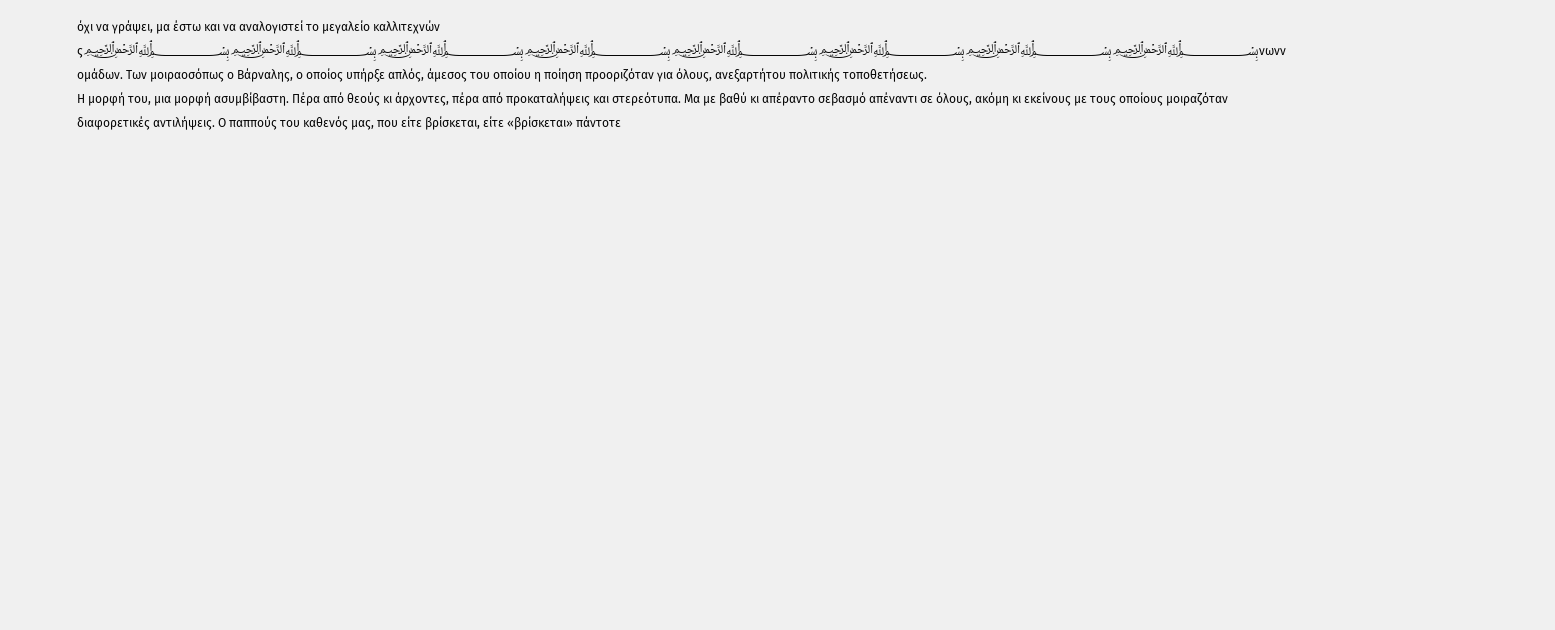όχι να γράψει, μα έστω και να αναλογιστεί το μεγαλείο καλλιτεχνών ς﷽﷽﷽﷽﷽﷽﷽﷽νωνν ομάδων. Των μοιραοσόπως ο Βάρναλης, ο οποίος υπήρξε απλός, άμεσος του οποίου η ποίηση προοριζόταν για όλους, ανεξαρτήτου πολιτικής τοποθετήσεως.
Η μορφή του, μια μορφή ασυμβίβαστη. Πέρα από θεούς κι άρχοντες, πέρα από προκαταλήψεις και στερεότυπα. Μα με βαθύ κι απέραντο σεβασμό απέναντι σε όλους, ακόμη κι εκείνους με τους οποίους μοιραζόταν διαφορετικές αντιλήψεις. Ο παππούς του καθενός μας, που είτε βρίσκεται, είτε «βρίσκεται» πάντοτε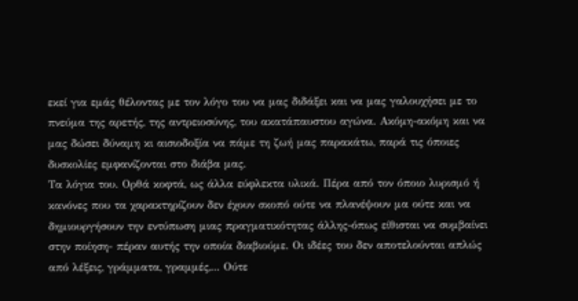εκεί για εμάς θέλοντας με τον λόγο του να μας διδάξει και να μας γαλουχήσει με το πνεύμα της αρετής, της αντρειοσύνης, του ακατάπαυστου αγώνα. Ακόμη-ακόμη και να μας δώσει δύναμη κι αισιοδοξία να πάμε τη ζωή μας παρακάτω, παρά τις όποιες δυσκολίες εμφανίζονται στο διάβα μας.
Τα λόγια του. Ορθά κοφτά, ως άλλα εύφλεκτα υλικά. Πέρα από τον όποιο λυρισμό ή κανόνες που τα χαρακτηρίζουν δεν έχουν σκοπό ούτε να πλανέψουν μα ούτε και να δημιουργήσουν την εντύπωση μιας πραγματικότητας άλλης-όπως είθισται να συμβαίνει στην ποίηση- πέραν αυτής την οποία διαβιούμε. Οι ιδέες του δεν αποτελούνται απλώς από λέξεις, γράμματα, γραμμές,... Ούτε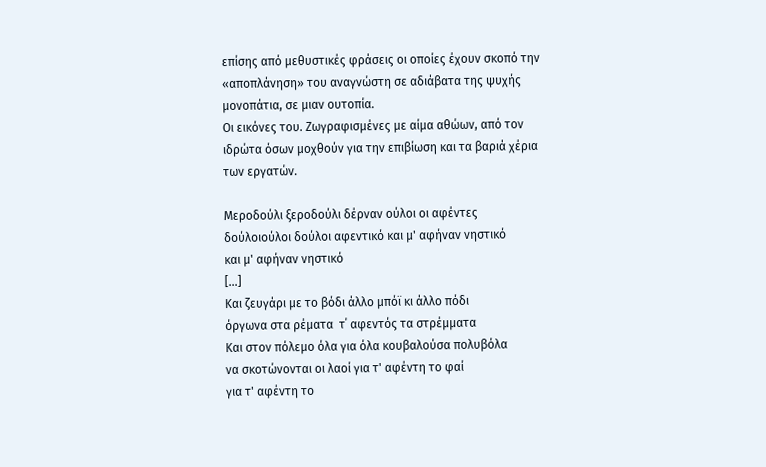επίσης από μεθυστικές φράσεις οι οποίες έχουν σκοπό την «αποπλάνηση» του αναγνώστη σε αδιάβατα της ψυχής μονοπάτια, σε μιαν ουτοπία.
Οι εικόνες του. Ζωγραφισμένες με αίμα αθώων, από τον ιδρώτα όσων μοχθούν για την επιβίωση και τα βαριά χέρια των εργατών.

Μεροδούλι ξεροδούλι δέρναν ούλοι οι αφέντες
δούλοιούλοι δούλοι αφεντικό και μ' αφήναν νηστικό
και μ' αφήναν νηστικό
[…]
Και ζευγάρι με το βόδι άλλο μπόϊ κι άλλο πόδι
όργωνα στα ρέματα  τ΄ αφεντός τα στρέμματα
Και στον πόλεμο όλα για όλα κουβαλούσα πολυβόλα
να σκοτώνονται οι λαοί για τ' αφέντη το φαί
για τ' αφέντη το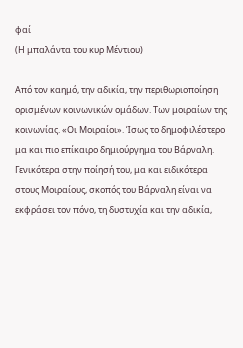φαί
(Η μπαλάντα του κυρ Μέντιου)

Από τον καημό, την αδικία, την περιθωριοποίηση ορισμένων κοινωνικών ομάδων. Των μοιραίων της κοινωνίας. «Οι Μοιραίοι». Ίσως το δημοφιλέστερο μα και πιο επίκαιρο δημιούργημα του Βάρναλη.
Γενικότερα στην ποίησή του, μα και ειδικότερα στους Μοιραίους, σκοπός του Βάρναλη είναι να εκφράσει τον πόνο, τη δυστυχία και την αδικία,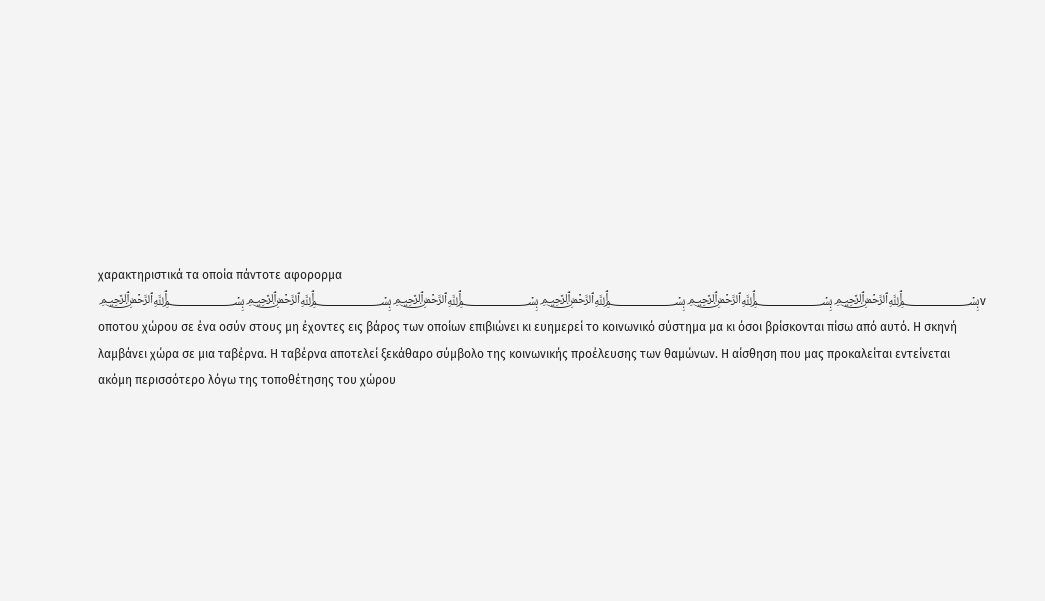χαρακτηριστικά τα οποία πάντοτε αφορορμα ﷽﷽﷽﷽﷽﷽ν οποτου χώρου σε ένα οσύν στους μη έχοντες εις βάρος των οποίων επιβιώνει κι ευημερεί το κοινωνικό σύστημα μα κι όσοι βρίσκονται πίσω από αυτό. Η σκηνή λαμβάνει χώρα σε μια ταβέρνα. Η ταβέρνα αποτελεί ξεκάθαρο σύμβολο της κοινωνικής προέλευσης των θαμώνων. Η αίσθηση που μας προκαλείται εντείνεται ακόμη περισσότερο λόγω της τοποθέτησης του χώρου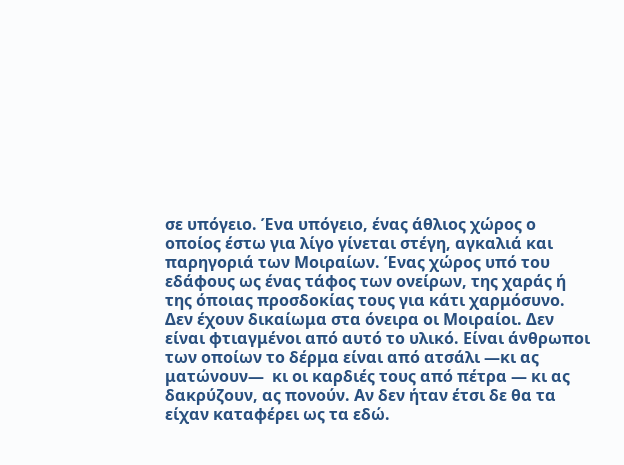σε υπόγειο. Ένα υπόγειο, ένας άθλιος χώρος ο οποίος έστω για λίγο γίνεται στέγη, αγκαλιά και παρηγοριά των Μοιραίων. Ένας χώρος υπό του εδάφους ως ένας τάφος των ονείρων, της χαράς ή της όποιας προσδοκίας τους για κάτι χαρμόσυνο.
Δεν έχουν δικαίωμα στα όνειρα οι Μοιραίοι. Δεν είναι φτιαγμένοι από αυτό το υλικό. Είναι άνθρωποι των οποίων το δέρμα είναι από ατσάλι —κι ας ματώνουν—  κι οι καρδιές τους από πέτρα — κι ας δακρύζουν, ας πονούν. Αν δεν ήταν έτσι δε θα τα είχαν καταφέρει ως τα εδώ.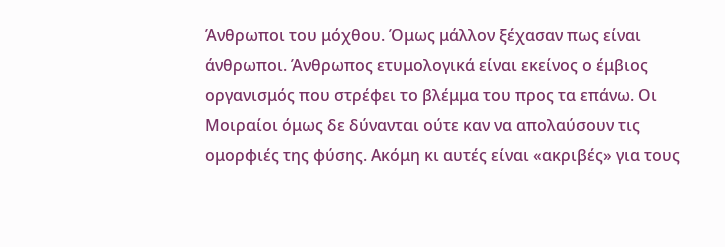Άνθρωποι του μόχθου. Όμως μάλλον ξέχασαν πως είναι άνθρωποι. Άνθρωπος ετυμολογικά είναι εκείνος ο έμβιος οργανισμός που στρέφει το βλέμμα του προς τα επάνω. Οι Μοιραίοι όμως δε δύνανται ούτε καν να απολαύσουν τις ομορφιές της φύσης. Ακόμη κι αυτές είναι «ακριβές» για τους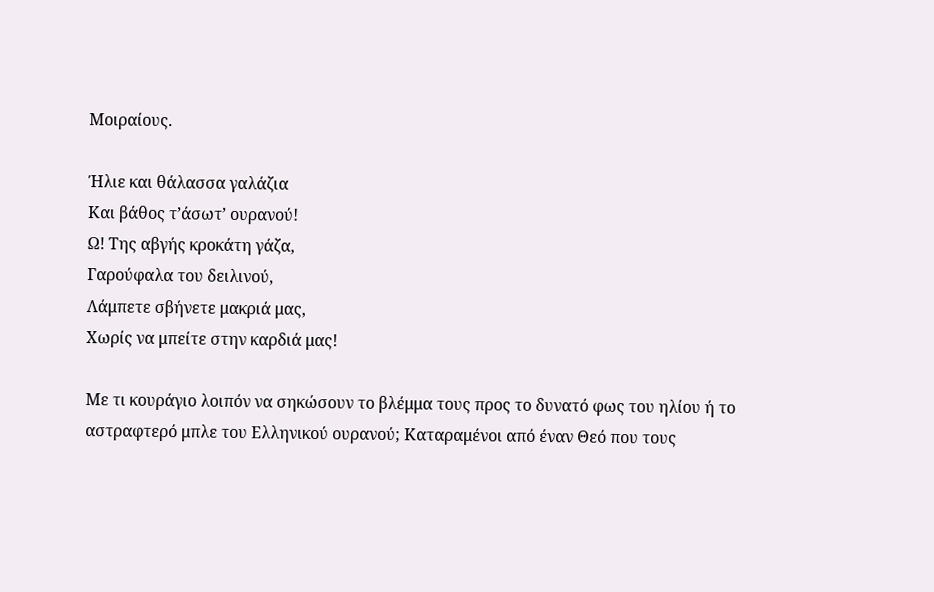Μοιραίους.

Ήλιε και θάλασσα γαλάζια
Και βάθος τ’άσωτ’ ουρανού!
Ω! Της αβγής κροκάτη γάζα,
Γαρούφαλα του δειλινού,
Λάμπετε σβήνετε μακριά μας,
Χωρίς να μπείτε στην καρδιά μας!

Με τι κουράγιο λοιπόν να σηκώσουν το βλέμμα τους προς το δυνατό φως του ηλίου ή το αστραφτερό μπλε του Ελληνικού ουρανού; Καταραμένοι από έναν Θεό που τους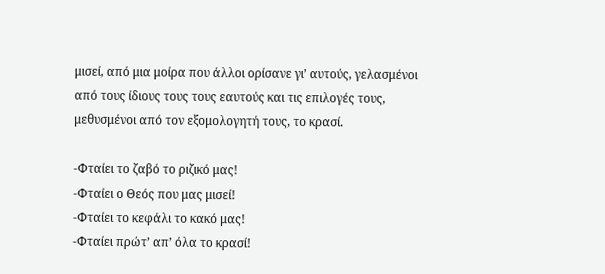μισεί, από μια μοίρα που άλλοι ορίσανε γι’ αυτούς, γελασμένοι από τους ίδιους τους τους εαυτούς και τις επιλογές τους, μεθυσμένοι από τον εξομολογητή τους, το κρασί.

-Φταίει το ζαβό το ριζικό μας!
-Φταίει ο Θεός που μας μισεί!
-Φταίει το κεφάλι το κακό μας!
-Φταίει πρώτ’ απ’ όλα το κρασί!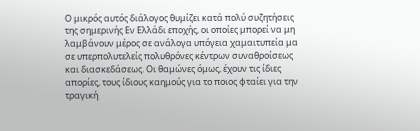Ο μικρός αυτός διάλογος θυμίζει κατά πολύ συζητήσεις της σημερινής Εν Ελλάδι εποχής, οι οποίες μπορεί να μη λαμβάνουν μέρος σε ανάλογα υπόγεια χαμαιτυπεία μα σε υπερπολυτελείς πολυθρόνες κέντρων συναθροίσεως και διασκεδάσεως. Οι θαμώνες όμως, έχουν τις ίδιες απορίες, τους ίδιους καημούς για το ποιος φταίει για την τραγική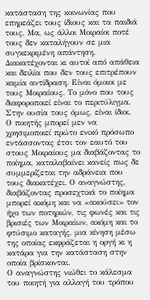κατάσταση της κοινωνίας που επηρεάζει τους ίδιους και τα παιδιά τους. Μα, ως άλλοι Μοιραίοι ποτέ τους δεν καταλήγουν σε μια συγκεκριμένη απάντηση. Διακατέχονται κι αυτοί από απάθεια και δειλία που δεν τους επιτρέπουν καμία αντίδραση. Είναι όμοιοι με τους Μοιραίους. Το μόνο που τους διαφοροποιεί είναι το περιτύλιγμα. Στην ουσία τους όμως, είναι ίδιοι.
Ο ποιητής μπορεί μεν να χρησιμοποιεί πρώτο ενικό πρόσωπο εντάσσοντας έτσι τον εαυτό του στους Μοιραίους μα διαβάζοντας το ποίημα, καταλαβαίνει κανείς πως δε συμμερίζεται την αδράνεια που τους διακατέχει. Ο αναγνώστης, διαβάζοντας προσεχτικά το ποίημα μπορεί ακόμη και να «ακούσει» τον ήχο των ποτηριών, τις φωνές και τις βρισιές των Μοιραίων, ακόμη και το φτύσιμο καταγής, μια κίνηση μέσω της οποίας εκφράζεται η οργή κι η κατάρα για την κατάσταση στην οποία βρίσκονται.
Ο αναγνώστης νιώθει το κάλεσμα του ποιητή για αλλαγή του τρόπου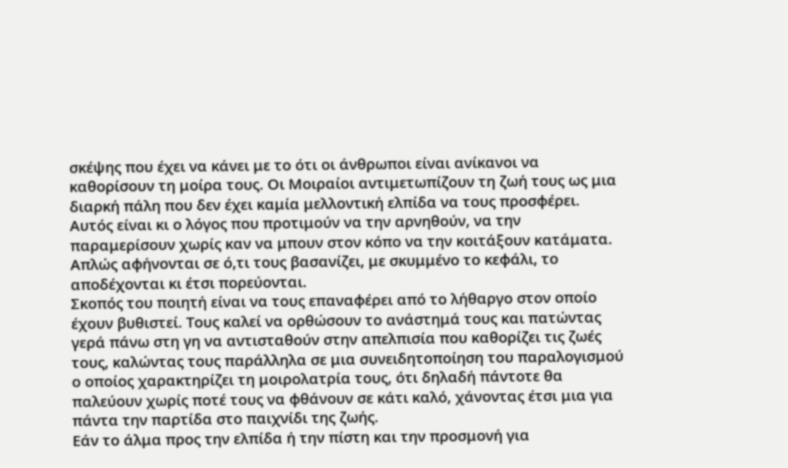σκέψης που έχει να κάνει με το ότι οι άνθρωποι είναι ανίκανοι να καθορίσουν τη μοίρα τους. Οι Μοιραίοι αντιμετωπίζουν τη ζωή τους ως μια διαρκή πάλη που δεν έχει καμία μελλοντική ελπίδα να τους προσφέρει. Αυτός είναι κι ο λόγος που προτιμούν να την αρνηθούν, να την παραμερίσουν χωρίς καν να μπουν στον κόπο να την κοιτάξουν κατάματα. Απλώς αφήνονται σε ό,τι τους βασανίζει, με σκυμμένο το κεφάλι, το αποδέχονται κι έτσι πορεύονται.
Σκοπός του ποιητή είναι να τους επαναφέρει από το λήθαργο στον οποίο έχουν βυθιστεί. Τους καλεί να ορθώσουν το ανάστημά τους και πατώντας γερά πάνω στη γη να αντισταθούν στην απελπισία που καθορίζει τις ζωές τους, καλώντας τους παράλληλα σε μια συνειδητοποίηση του παραλογισμού ο οποίος χαρακτηρίζει τη μοιρολατρία τους, ότι δηλαδή πάντοτε θα παλεύουν χωρίς ποτέ τους να φθάνουν σε κάτι καλό, χάνοντας έτσι μια για πάντα την παρτίδα στο παιχνίδι της ζωής.
Εάν το άλμα προς την ελπίδα ή την πίστη και την προσμονή για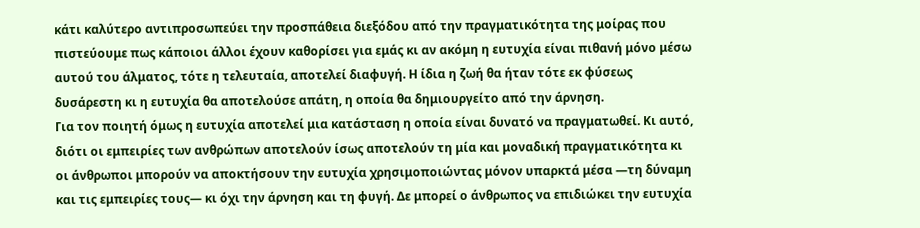κάτι καλύτερο αντιπροσωπεύει την προσπάθεια διεξόδου από την πραγματικότητα της μοίρας που πιστεύουμε πως κάποιοι άλλοι έχουν καθορίσει για εμάς κι αν ακόμη η ευτυχία είναι πιθανή μόνο μέσω αυτού του άλματος, τότε η τελευταία, αποτελεί διαφυγή. Η ίδια η ζωή θα ήταν τότε εκ φύσεως δυσάρεστη κι η ευτυχία θα αποτελούσε απάτη, η οποία θα δημιουργείτο από την άρνηση.
Για τον ποιητή όμως η ευτυχία αποτελεί μια κατάσταση η οποία είναι δυνατό να πραγματωθεί. Κι αυτό, διότι οι εμπειρίες των ανθρώπων αποτελούν ίσως αποτελούν τη μία και μοναδική πραγματικότητα κι οι άνθρωποι μπορούν να αποκτήσουν την ευτυχία χρησιμοποιώντας μόνον υπαρκτά μέσα —τη δύναμη και τις εμπειρίες τους— κι όχι την άρνηση και τη φυγή. Δε μπορεί ο άνθρωπος να επιδιώκει την ευτυχία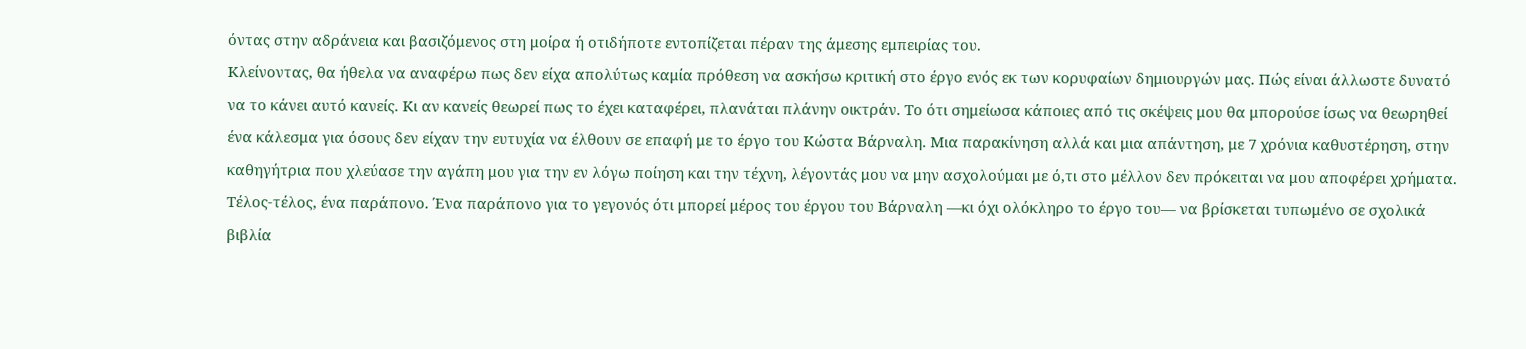όντας στην αδράνεια και βασιζόμενος στη μοίρα ή οτιδήποτε εντοπίζεται πέραν της άμεσης εμπειρίας του.
Κλείνοντας, θα ήθελα να αναφέρω πως δεν είχα απολύτως καμία πρόθεση να ασκήσω κριτική στο έργο ενός εκ των κορυφαίων δημιουργών μας. Πώς είναι άλλωστε δυνατό να το κάνει αυτό κανείς. Κι αν κανείς θεωρεί πως το έχει καταφέρει, πλανάται πλάνην οικτράν. Το ότι σημείωσα κάποιες από τις σκέψεις μου θα μπορούσε ίσως να θεωρηθεί ένα κάλεσμα για όσους δεν είχαν την ευτυχία να έλθουν σε επαφή με το έργο του Κώστα Βάρναλη. Μια παρακίνηση αλλά και μια απάντηση, με 7 χρόνια καθυστέρηση, στην καθηγήτρια που χλεύασε την αγάπη μου για την εν λόγω ποίηση και την τέχνη, λέγοντάς μου να μην ασχολούμαι με ό,τι στο μέλλον δεν πρόκειται να μου αποφέρει χρήματα. Τέλος-τέλος, ένα παράπονο. Ένα παράπονο για το γεγονός ότι μπορεί μέρος του έργου του Βάρναλη —κι όχι ολόκληρο το έργο του— να βρίσκεται τυπωμένο σε σχολικά βιβλία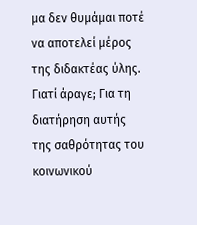μα δεν θυμάμαι ποτέ να αποτελεί μέρος της διδακτέας ύλης. Γιατί άραγε; Για τη διατήρηση αυτής της σαθρότητας του κοινωνικού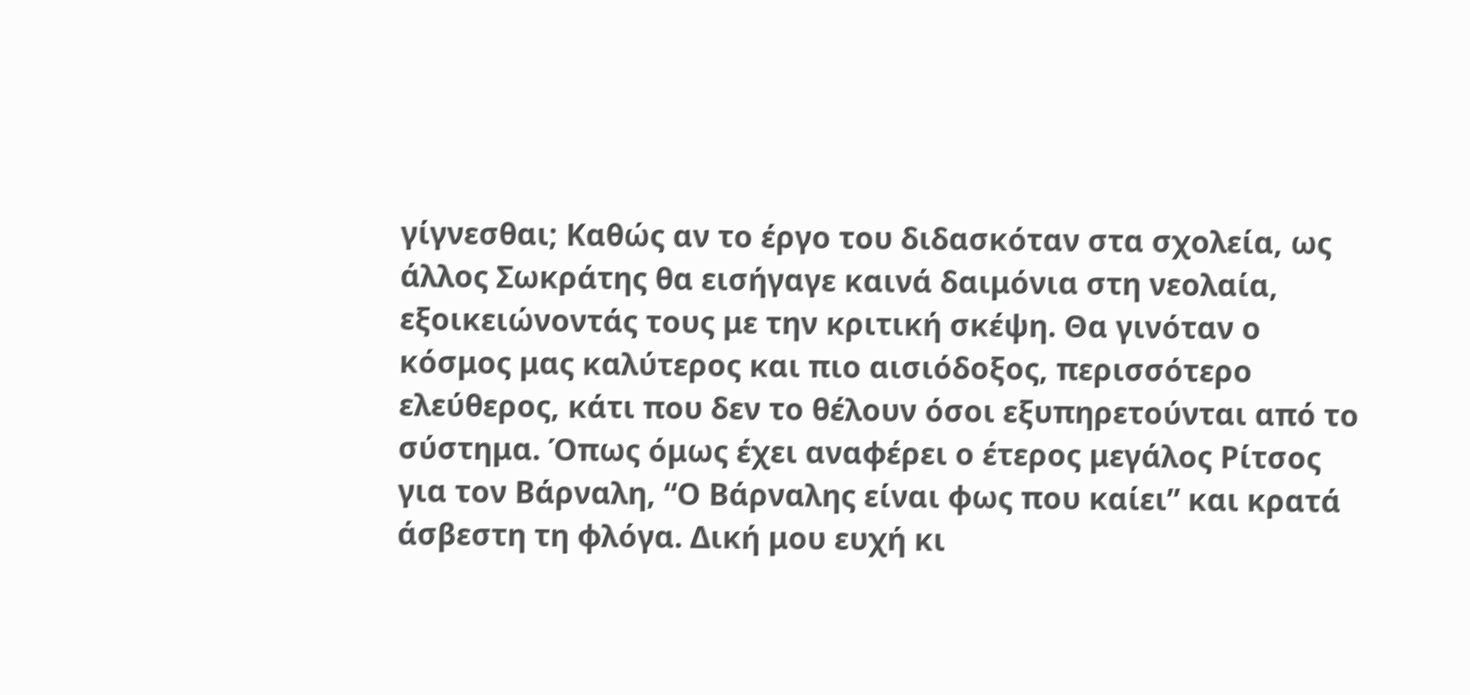γίγνεσθαι; Καθώς αν το έργο του διδασκόταν στα σχολεία, ως άλλος Σωκράτης θα εισήγαγε καινά δαιμόνια στη νεολαία, εξοικειώνοντάς τους με την κριτική σκέψη. Θα γινόταν ο κόσμος μας καλύτερος και πιο αισιόδοξος, περισσότερο ελεύθερος, κάτι που δεν το θέλουν όσοι εξυπηρετούνται από το σύστημα. Όπως όμως έχει αναφέρει ο έτερος μεγάλος Ρίτσος για τον Βάρναλη, “Ο Βάρναλης είναι φως που καίει” και κρατά άσβεστη τη φλόγα. Δική μου ευχή κι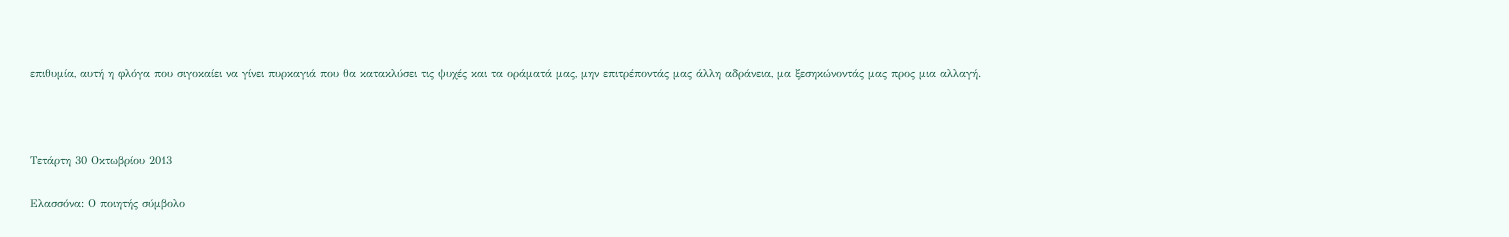επιθυμία, αυτή η φλόγα που σιγοκαίει να γίνει πυρκαγιά που θα κατακλύσει τις ψυχές και τα οράματά μας, μην επιτρέποντάς μας άλλη αδράνεια, μα ξεσηκώνοντάς μας προς μια αλλαγή.



Τετάρτη 30 Οκτωβρίου 2013

Ελασσόνα: Ο ποιητής σύμβολο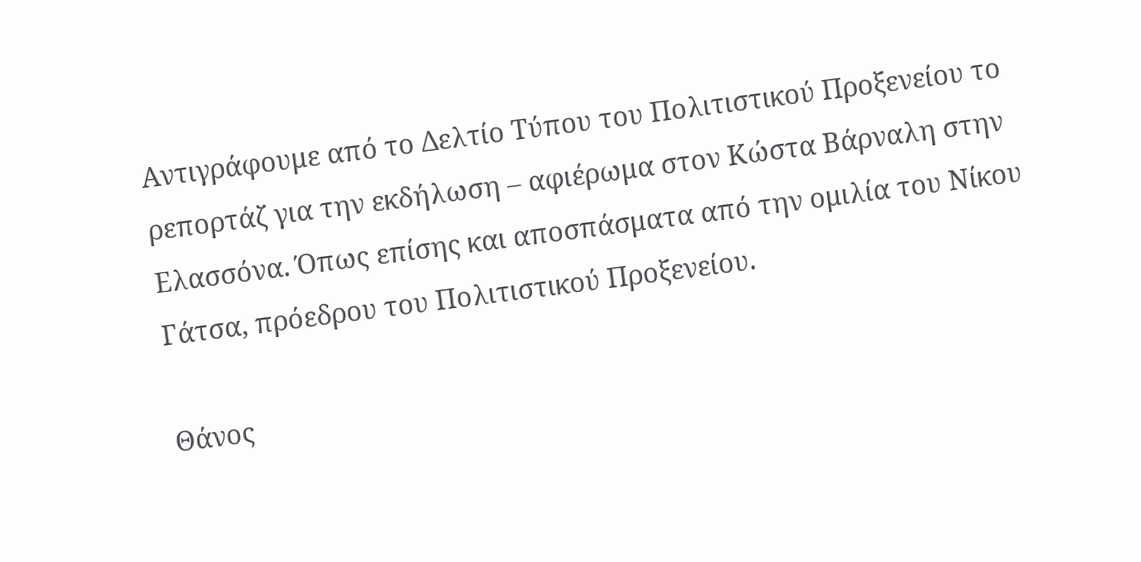Αντιγράφουμε από το Δελτίο Τύπου του Πολιτιστικού Προξενείου το ρεπορτάζ για την εκδήλωση – αφιέρωμα στον Κώστα Βάρναλη στην Ελασσόνα. Όπως επίσης και αποσπάσματα από την ομιλία του Νίκου Γάτσα, πρόεδρου του Πολιτιστικού Προξενείου.

Θάνος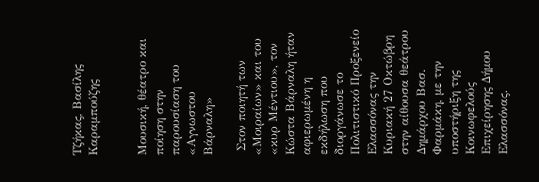Τζήκας, Βασίλης  Καραμπούζης


Μουσική, θέατρο και ποίηση στην παρουσίαση του «Αγνωστου Βάρναλη»

 Στον ποιητή των «Μοιραίων» και του «κυρ Μέντιου», τον Κώστα Βάρναλη ήταν αφιερωμένη η εκδήλωση που διοργάνωσε το Πολιτιστικό Προξενείο Ελασσόνας την Κυριακή 27 Οκτώβρη στην αίθουσα θεάτρου Δημάρχου Βασ. Φαρμάκη, με την υποστήριξη της Κοινωφελούς Επιχείρησης Δήμου Ελασσόνας.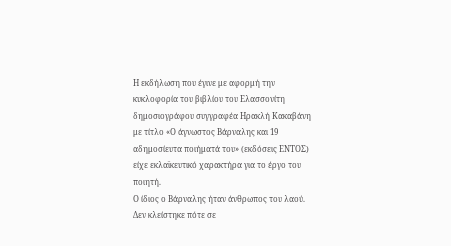Η εκδήλωση που έγινε με αφορμή την κυκλοφορία του βιβλίου του Ελασσονίτη δημοσιογράφου συγγραφέα Ηρακλή Κακαβάνη με τίτλο «Ο άγνωστος Βάρναλης και 19 αδημοσίευτα ποιήματά του» (εκδόσεις ΕΝΤΟΣ) είχε εκλαϊκευτικό χαρακτήρα για το έργο του ποιητή.
Ο ίδιος ο Βάρναλης ήταν άνθρωπος του λαού. Δεν κλείστηκε πότε σε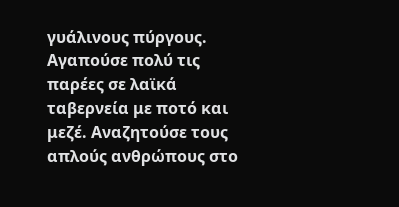γυάλινους πύργους. Αγαπούσε πολύ τις παρέες σε λαϊκά ταβερνεία με ποτό και μεζέ. Αναζητούσε τους απλούς ανθρώπους στο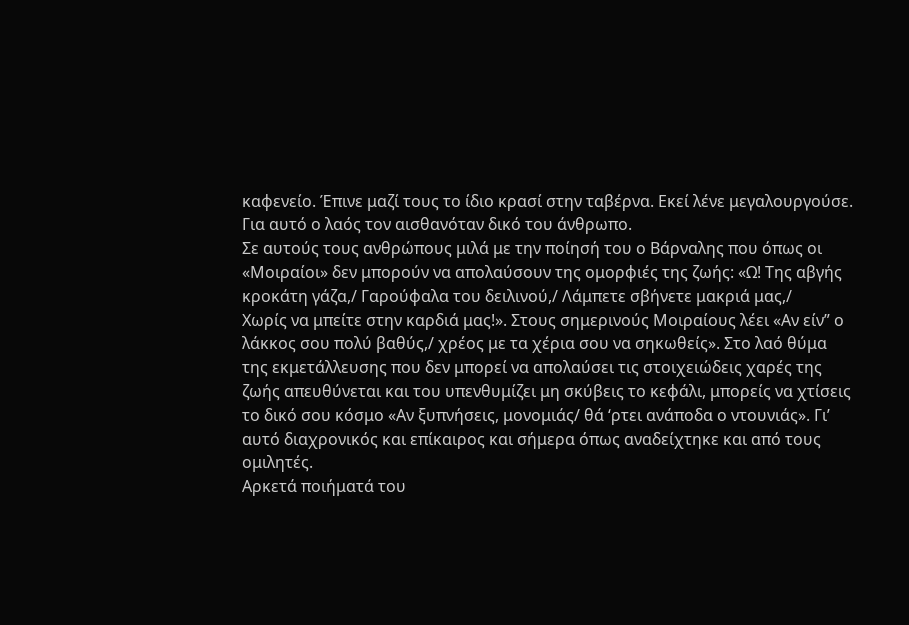καφενείο. Έπινε μαζί τους το ίδιο κρασί στην ταβέρνα. Εκεί λένε μεγαλουργούσε. Για αυτό ο λαός τον αισθανόταν δικό του άνθρωπο.
Σε αυτούς τους ανθρώπους μιλά με την ποίησή του ο Βάρναλης που όπως οι «Μοιραίοι» δεν μπορούν να απολαύσουν της ομορφιές της ζωής: «Ω! Της αβγής κροκάτη γάζα,/ Γαρούφαλα του δειλινού,/ Λάμπετε σβήνετε μακριά μας,/
Χωρίς να μπείτε στην καρδιά μας!». Στους σημερινούς Μοιραίους λέει «Αν είν” ο λάκκος σου πολύ βαθύς,/ χρέος με τα χέρια σου να σηκωθείς». Στο λαό θύμα της εκμετάλλευσης που δεν μπορεί να απολαύσει τις στοιχειώδεις χαρές της ζωής απευθύνεται και του υπενθυμίζει μη σκύβεις το κεφάλι, μπορείς να χτίσεις το δικό σου κόσμο «Αν ξυπνήσεις, μονομιάς/ θά ‘ρτει ανάποδα ο ντουνιάς». Γι’ αυτό διαχρονικός και επίκαιρος και σήμερα όπως αναδείχτηκε και από τους ομιλητές.
Αρκετά ποιήματά του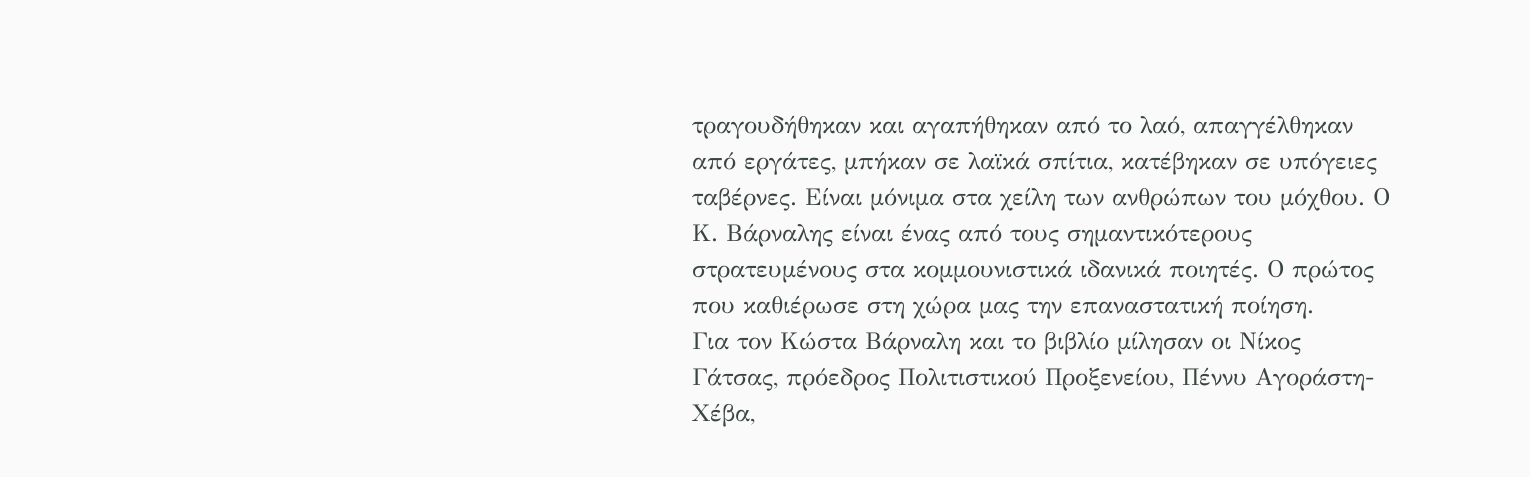τραγουδήθηκαν και αγαπήθηκαν από το λαό, απαγγέλθηκαν από εργάτες, μπήκαν σε λαϊκά σπίτια, κατέβηκαν σε υπόγειες ταβέρνες. Είναι μόνιμα στα χείλη των ανθρώπων του μόχθου. Ο Κ. Βάρναλης είναι ένας από τους σημαντικότερους στρατευμένους στα κομμουνιστικά ιδανικά ποιητές. Ο πρώτος που καθιέρωσε στη χώρα μας την επαναστατική ποίηση.
Για τον Κώστα Βάρναλη και το βιβλίο μίλησαν οι Νίκος Γάτσας, πρόεδρος Πολιτιστικού Προξενείου, Πέννυ Αγοράστη-Χέβα,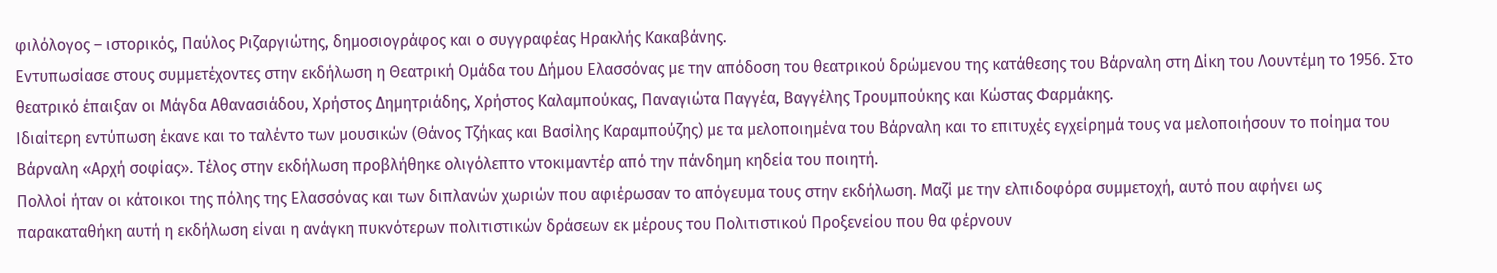φιλόλογος – ιστορικός, Παύλος Ριζαργιώτης, δημοσιογράφος και ο συγγραφέας Ηρακλής Κακαβάνης.
Εντυπωσίασε στους συμμετέχοντες στην εκδήλωση η Θεατρική Ομάδα του Δήμου Ελασσόνας με την απόδοση του θεατρικού δρώμενου της κατάθεσης του Βάρναλη στη Δίκη του Λουντέμη το 1956. Στο θεατρικό έπαιξαν οι Μάγδα Αθανασιάδου, Χρήστος Δημητριάδης, Χρήστος Καλαμπούκας, Παναγιώτα Παγγέα, Βαγγέλης Τρουμπούκης και Κώστας Φαρμάκης.
Ιδιαίτερη εντύπωση έκανε και το ταλέντο των μουσικών (Θάνος Τζήκας και Βασίλης Καραμπούζης) με τα μελοποιημένα του Βάρναλη και το επιτυχές εγχείρημά τους να μελοποιήσουν το ποίημα του Βάρναλη «Αρχή σοφίας». Τέλος στην εκδήλωση προβλήθηκε ολιγόλεπτο ντοκιμαντέρ από την πάνδημη κηδεία του ποιητή.
Πολλοί ήταν οι κάτοικοι της πόλης της Ελασσόνας και των διπλανών χωριών που αφιέρωσαν το απόγευμα τους στην εκδήλωση. Μαζί με την ελπιδοφόρα συμμετοχή, αυτό που αφήνει ως παρακαταθήκη αυτή η εκδήλωση είναι η ανάγκη πυκνότερων πολιτιστικών δράσεων εκ μέρους του Πολιτιστικού Προξενείου που θα φέρνουν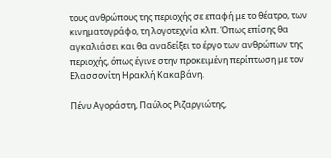τους ανθρώπους της περιοχής σε επαφή με το θέατρο, των κινηματογράφο, τη λογοτεχνία κλπ. Όπως επίσης θα αγκαλιάσει και θα αναδείξει το έργο των ανθρώπων της περιοχής, όπως έγινε στην προκειμένη περίπτωση με τoν Ελασσονίτη Ηρακλή Κακαβάνη.

Πένυ Αγοράστη, Παύλος Ριζαργιώτης,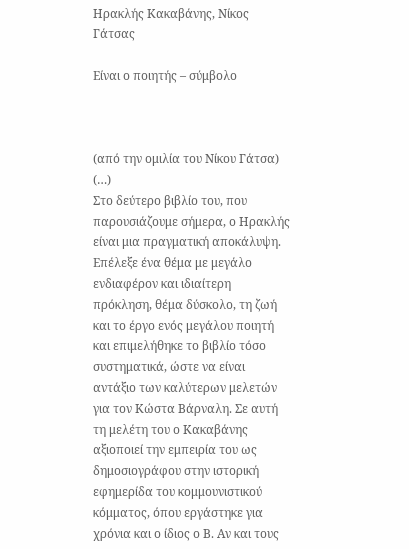Ηρακλής Κακαβάνης, Νίκος Γάτσας

Είναι ο ποιητής – σύμβολο



(από την ομιλία του Νίκου Γάτσα)
(…)
Στο δεύτερο βιβλίο του, που παρουσιάζουμε σήμερα, ο Ηρακλής είναι μια πραγματική αποκάλυψη. Επέλεξε ένα θέμα με μεγάλο ενδιαφέρον και ιδιαίτερη πρόκληση, θέμα δύσκολο, τη ζωή και το έργο ενός μεγάλου ποιητή και επιμελήθηκε το βιβλίο τόσο συστηματικά, ώστε να είναι αντάξιο των καλύτερων μελετών για τον Κώστα Βάρναλη. Σε αυτή τη μελέτη του ο Κακαβάνης αξιοποιεί την εμπειρία του ως δημοσιογράφου στην ιστορική εφημερίδα του κομμουνιστικού κόμματος, όπου εργάστηκε για χρόνια και ο ίδιος ο Β. Αν και τους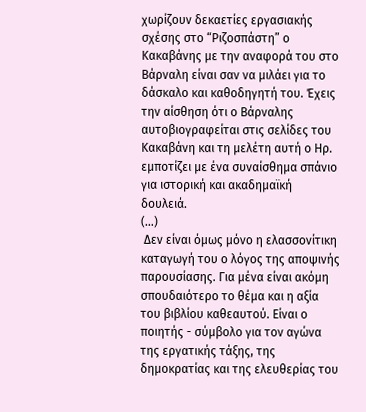χωρίζουν δεκαετίες εργασιακής σχέσης στο “Ριζοσπάστη” ο Κακαβάνης με την αναφορά του στο Βάρναλη είναι σαν να μιλάει για το δάσκαλο και καθοδηγητή του. Έχεις την αίσθηση ότι ο Βάρναλης αυτοβιογραφείται στις σελίδες του Κακαβάνη και τη μελέτη αυτή ο Ηρ. εμποτίζει με ένα συναίσθημα σπάνιο για ιστορική και ακαδημαϊκή δουλειά.
(…)
 Δεν είναι όμως μόνο η ελασσονίτικη καταγωγή του ο λόγος της αποψινής παρουσίασης. Για μένα είναι ακόμη σπουδαιότερο το θέμα και η αξία του βιβλίου καθεαυτού. Είναι ο ποιητής - σύμβολο για τον αγώνα της εργατικής τάξης, της δημοκρατίας και της ελευθερίας του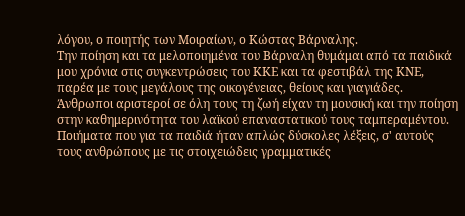λόγου, ο ποιητής των Μοιραίων, ο Κώστας Βάρναλης.
Την ποίηση και τα μελοποιημένα του Βάρναλη θυμάμαι από τα παιδικά μου χρόνια στις συγκεντρώσεις του ΚΚΕ και τα φεστιβάλ της ΚΝΕ, παρέα με τους μεγάλους της οικογένειας, θείους και γιαγιάδες. Άνθρωποι αριστεροί σε όλη τους τη ζωή είχαν τη μουσική και την ποίηση στην καθημερινότητα του λαϊκού επαναστατικού τους ταμπεραμέντου. Ποιήματα που για τα παιδιά ήταν απλώς δύσκολες λέξεις, σ' αυτούς τους ανθρώπους με τις στοιχειώδεις γραμματικές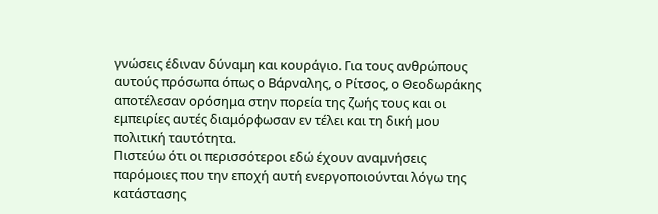γνώσεις έδιναν δύναμη και κουράγιο. Για τους ανθρώπους αυτούς πρόσωπα όπως ο Βάρναλης, ο Ρίτσος, ο Θεοδωράκης αποτέλεσαν ορόσημα στην πορεία της ζωής τους και οι εμπειρίες αυτές διαμόρφωσαν εν τέλει και τη δική μου πολιτική ταυτότητα.
Πιστεύω ότι οι περισσότεροι εδώ έχουν αναμνήσεις παρόμοιες που την εποχή αυτή ενεργοποιούνται λόγω της κατάστασης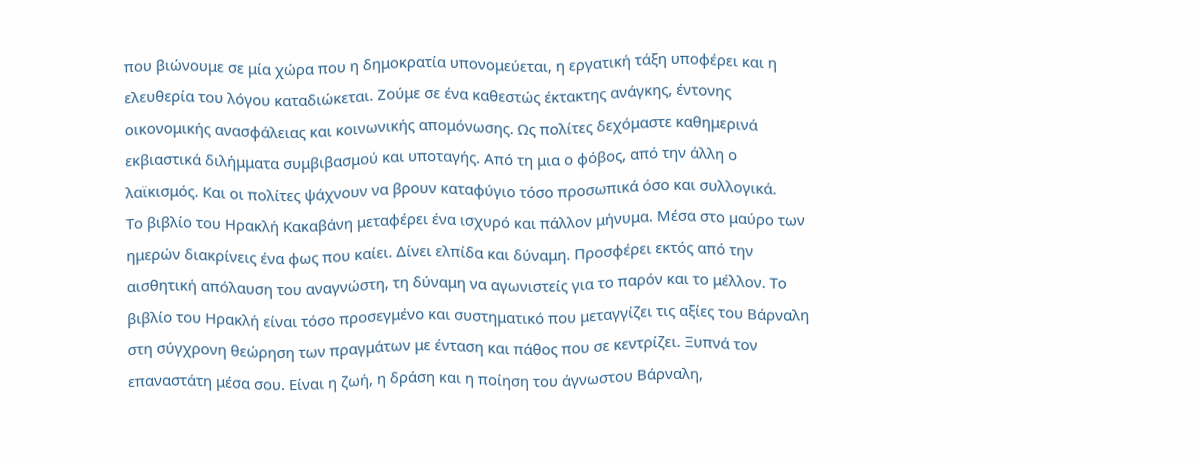που βιώνουμε σε μία χώρα που η δημοκρατία υπονομεύεται, η εργατική τάξη υποφέρει και η ελευθερία του λόγου καταδιώκεται. Ζούμε σε ένα καθεστώς έκτακτης ανάγκης, έντονης οικονομικής ανασφάλειας και κοινωνικής απομόνωσης. Ως πολίτες δεχόμαστε καθημερινά εκβιαστικά διλήμματα συμβιβασμού και υποταγής. Από τη μια ο φόβος, από την άλλη ο λαϊκισμός. Και οι πολίτες ψάχνουν να βρουν καταφύγιο τόσο προσωπικά όσο και συλλογικά.
Το βιβλίο του Ηρακλή Κακαβάνη μεταφέρει ένα ισχυρό και πάλλον μήνυμα. Μέσα στο μαύρο των ημερών διακρίνεις ένα φως που καίει. Δίνει ελπίδα και δύναμη. Προσφέρει εκτός από την αισθητική απόλαυση του αναγνώστη, τη δύναμη να αγωνιστείς για το παρόν και το μέλλον. Το βιβλίο του Ηρακλή είναι τόσο προσεγμένο και συστηματικό που μεταγγίζει τις αξίες του Βάρναλη στη σύγχρονη θεώρηση των πραγμάτων με ένταση και πάθος που σε κεντρίζει. Ξυπνά τον επαναστάτη μέσα σου. Είναι η ζωή, η δράση και η ποίηση του άγνωστου Βάρναλη,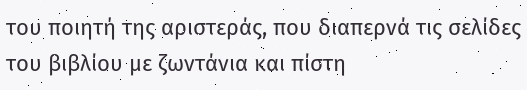του ποιητή της αριστεράς, που διαπερνά τις σελίδες του βιβλίου με ζωντάνια και πίστη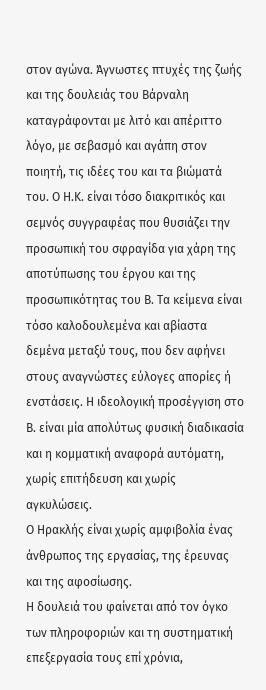στον αγώνα. Άγνωστες πτυχές της ζωής και της δουλειάς του Βάρναλη καταγράφονται με λιτό και απέριττο λόγο, με σεβασμό και αγάπη στον ποιητή, τις ιδέες του και τα βιώματά του. Ο Η.Κ. είναι τόσο διακριτικός και σεμνός συγγραφέας που θυσιάζει την προσωπική του σφραγίδα για χάρη της αποτύπωσης του έργου και της προσωπικότητας του Β. Τα κείμενα είναι τόσο καλοδουλεμένα και αβίαστα δεμένα μεταξύ τους, που δεν αφήνει στους αναγνώστες εύλογες απορίες ή ενστάσεις. Η ιδεολογική προσέγγιση στο Β. είναι μία απολύτως φυσική διαδικασία και η κομματική αναφορά αυτόματη, χωρίς επιτήδευση και χωρίς αγκυλώσεις.
Ο Ηρακλής είναι χωρίς αμφιβολία ένας άνθρωπος της εργασίας, της έρευνας και της αφοσίωσης.
Η δουλειά του φαίνεται από τον όγκο των πληροφοριών και τη συστηματική επεξεργασία τους επί χρόνια,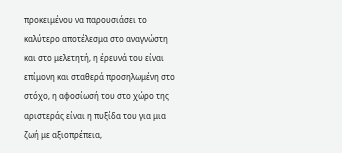προκειμένου να παρουσιάσει το καλύτερο αποτέλεσμα στο αναγνώστη και στο μελετητή, η έρευνά του είναι επίμονη και σταθερά προσηλωμένη στο στόχο, η αφοσίωσή του στο χώρο της αριστεράς είναι η πυξίδα του για μια ζωή με αξιοπρέπεια,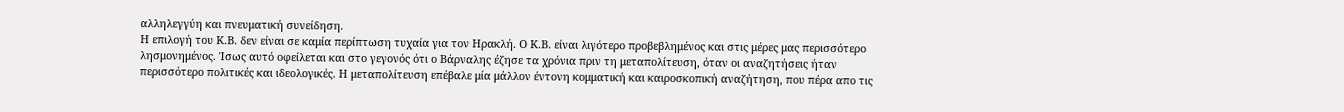αλληλεγγύη και πνευματική συνείδηση.
Η επιλογή του Κ.Β. δεν είναι σε καμία περίπτωση τυχαία για τον Ηρακλή. Ο Κ.Β. είναι λιγότερο προβεβλημένος και στις μέρες μας περισσότερο λησμονημένος. Ίσως αυτό οφείλεται και στο γεγονός ότι ο Βάρναλης έζησε τα χρόνια πριν τη μεταπολίτευση, όταν οι αναζητήσεις ήταν περισσότερο πολιτικές και ιδεολογικές. Η μεταπολίτευση επέβαλε μία μάλλον έντονη κομματική και καιροσκοπική αναζήτηση, που πέρα απο τις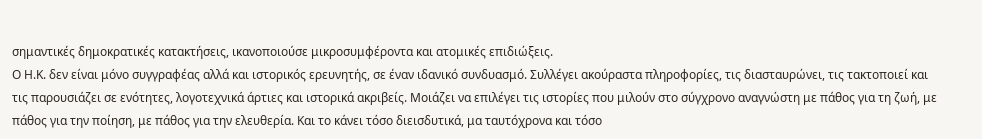σημαντικές δημοκρατικές κατακτήσεις, ικανοποιούσε μικροσυμφέροντα και ατομικές επιδιώξεις.
Ο Η.Κ. δεν είναι μόνο συγγραφέας αλλά και ιστορικός ερευνητής, σε έναν ιδανικό συνδυασμό. Συλλέγει ακούραστα πληροφορίες, τις διασταυρώνει, τις τακτοποιεί και τις παρουσιάζει σε ενότητες, λογοτεχνικά άρτιες και ιστορικά ακριβείς. Μοιάζει να επιλέγει τις ιστορίες που μιλούν στο σύγχρονο αναγνώστη με πάθος για τη ζωή, με πάθος για την ποίηση, με πάθος για την ελευθερία. Και το κάνει τόσο διεισδυτικά, μα ταυτόχρονα και τόσο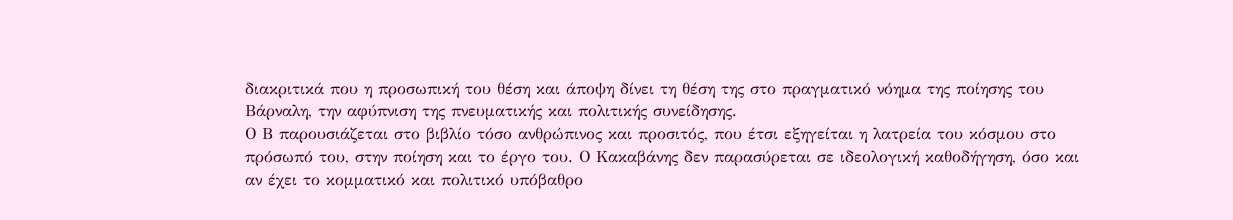διακριτικά που η προσωπική του θέση και άποψη δίνει τη θέση της στο πραγματικό νόημα της ποίησης του Βάρναλη, την αφύπνιση της πνευματικής και πολιτικής συνείδησης.
Ο Β παρουσιάζεται στο βιβλίο τόσο ανθρώπινος και προσιτός, που έτσι εξηγείται η λατρεία του κόσμου στο πρόσωπό του, στην ποίηση και το έργο του. Ο Κακαβάνης δεν παρασύρεται σε ιδεολογική καθοδήγηση, όσο και αν έχει το κομματικό και πολιτικό υπόβαθρο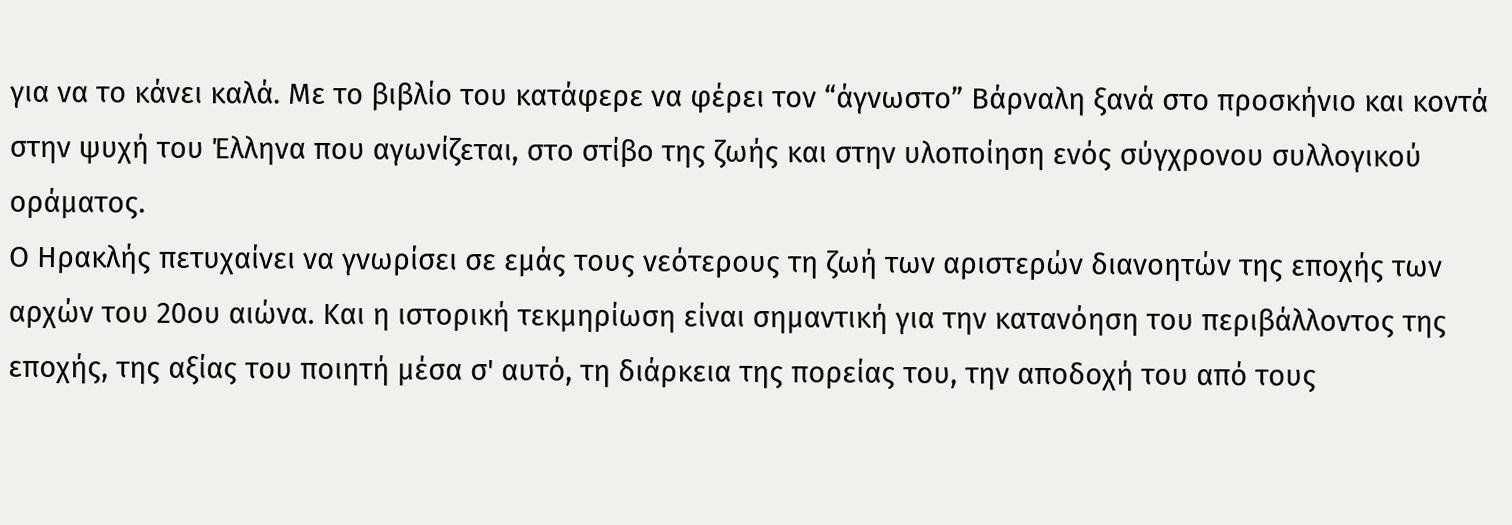για να το κάνει καλά. Με το βιβλίο του κατάφερε να φέρει τον “άγνωστο” Βάρναλη ξανά στο προσκήνιο και κοντά στην ψυχή του Έλληνα που αγωνίζεται, στο στίβο της ζωής και στην υλοποίηση ενός σύγχρονου συλλογικού οράματος.
Ο Ηρακλής πετυχαίνει να γνωρίσει σε εμάς τους νεότερους τη ζωή των αριστερών διανοητών της εποχής των αρχών του 20ου αιώνα. Και η ιστορική τεκμηρίωση είναι σημαντική για την κατανόηση του περιβάλλοντος της εποχής, της αξίας του ποιητή μέσα σ' αυτό, τη διάρκεια της πορείας του, την αποδοχή του από τους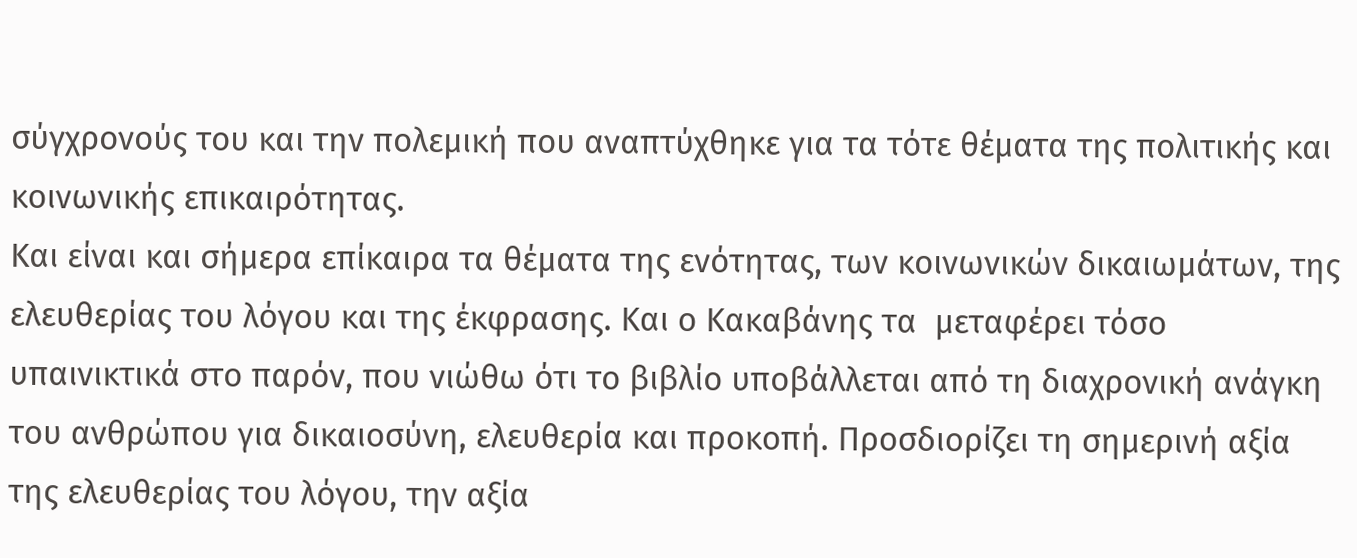σύγχρονούς του και την πολεμική που αναπτύχθηκε για τα τότε θέματα της πολιτικής και κοινωνικής επικαιρότητας.
Και είναι και σήμερα επίκαιρα τα θέματα της ενότητας, των κοινωνικών δικαιωμάτων, της ελευθερίας του λόγου και της έκφρασης. Και ο Κακαβάνης τα  μεταφέρει τόσο υπαινικτικά στο παρόν, που νιώθω ότι το βιβλίο υποβάλλεται από τη διαχρονική ανάγκη του ανθρώπου για δικαιοσύνη, ελευθερία και προκοπή. Προσδιορίζει τη σημερινή αξία της ελευθερίας του λόγου, την αξία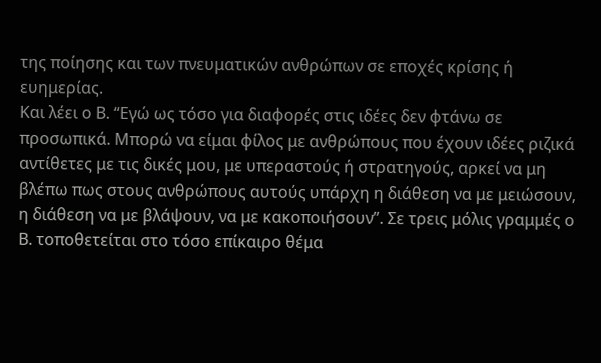της ποίησης και των πνευματικών ανθρώπων σε εποχές κρίσης ή ευημερίας.
Και λέει ο Β. “Εγώ ως τόσο για διαφορές στις ιδέες δεν φτάνω σε προσωπικά. Μπορώ να είμαι φίλος με ανθρώπους που έχουν ιδέες ριζικά αντίθετες με τις δικές μου, με υπεραστούς ή στρατηγούς, αρκεί να μη βλέπω πως στους ανθρώπους αυτούς υπάρχη η διάθεση να με μειώσουν, η διάθεση να με βλάψουν, να με κακοποιήσουν”. Σε τρεις μόλις γραμμές ο Β. τοποθετείται στο τόσο επίκαιρο θέμα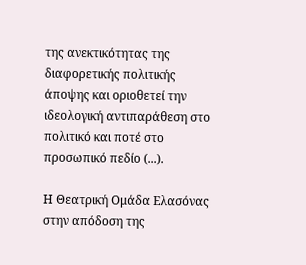της ανεκτικότητας της διαφορετικής πολιτικής άποψης και οριοθετεί την ιδεολογική αντιπαράθεση στο πολιτικό και ποτέ στο προσωπικό πεδίο (...).

Η Θεατρική Ομάδα Ελασόνας στην απόδοση της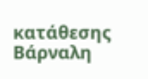κατάθεσης Βάρναλη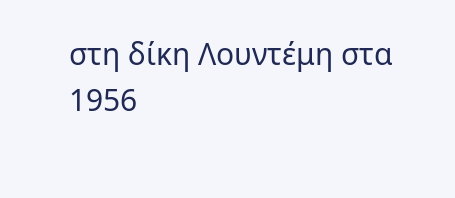στη δίκη Λουντέμη στα 1956